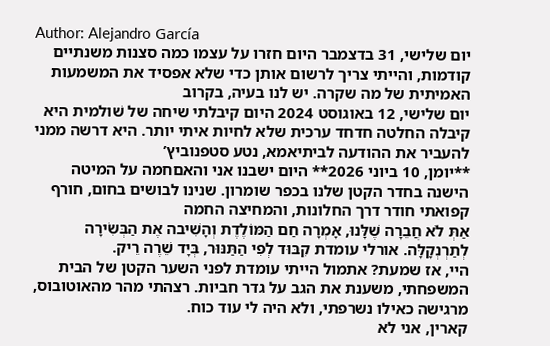Author: Alejandro García
יום שלישי, 31 בדצמבר היום חזרו על עצמו כמה סצנות משנתיים קודמות, והייתי צריך לרשום אותן כדי שלא אפסיד את המשמעות האמיתית של מה שקרה. יש לנו בעיה, בקרוב
יום שלישי, 12 באוגוסט 2024 היום קיבלתי שיחה של שׁולמית היא קיבלה החלטה חדחד ערכית שלא לחיות איתי יותר. היא דרשה ממני להעביר את ההודעה לביתיאמא, נטע סטפנוביץ’
**יומן, 10 ביוני 2026** היום ישבנו אני והאםחמה על המיטה הישנה בחדר הקטן שלנו בכפר שומרון. שנינו לבושים בחום, חורף קפואתי חודר דרך החלונות, והמחיצה החמה
אַתְּ לֹא חֲבֵרָה שֶׁלָּנוּ, אָמְרָה חַם הַמּוֹלֶדֶת וְהָשִׁיבה אֶת הַבְּשִׂירָה לְתַרְנְקָלָּה. אורלי עומדת קִבּוּד לְפִי הַתַּנּוּר, בְּיָד שֵׁרֶה רֵיק.
היי, אז שמעת? אתמול הייתי עומדת לפני השער הקטן של הבית המשפחתי, משענת את הגב על גדר חביות. רצהתי מהר מהאוטובוס, מרגישה כאילו נשרפתי, ולא היה לי עוד כוח.
קארין, אני לא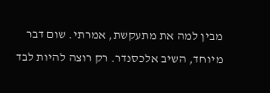מבין למה את מתעקשת, אמרתי. שום דבר מיוחד, השיב אלכסנדר. רק רוצה להיות לבד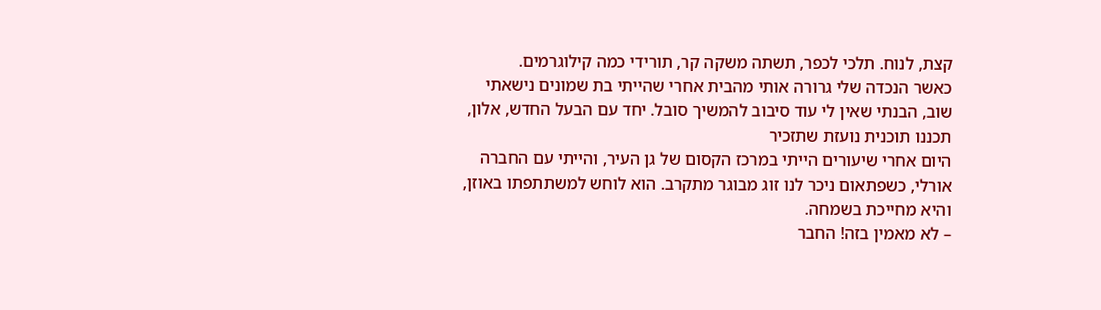קצת, לנוח. תלכי לכפר, תשתה משקה קר, תורידי כמה קילוגרמים.
כאשר הנכדה שלי גרורה אותי מהבית אחרי שהייתי בת שמונים נישאתי שוב, הבנתי שאין לי עוד סיבוב להמשיך סובל. יחד עם הבעל החדש, אלון, תכננו תוכנית נועזת שתזכיר
היום אחרי שיעורים הייתי במרכז הקסום של גן העיר, והייתי עם החברה אורלי, כשפתאום ניכר לנו זוג מבוגר מתקרב. הוא לוחש למשתתפתו באוזן, והיא מחייכת בשמחה.
– לא מאמין בזה! החבר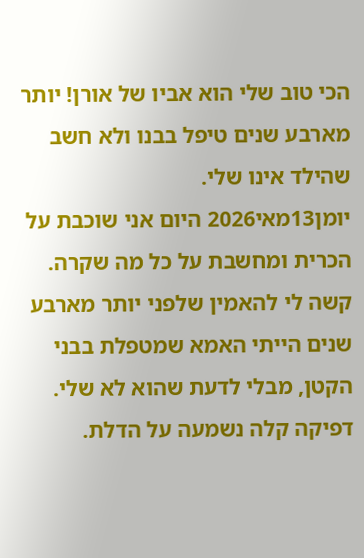הכי טוב שלי הוא אביו של אורן! יותר מארבע שנים טיפל בבנו ולא חשב שהילד אינו שלי.
יומן13מאי2026 היום אני שוכבת על הכרית ומחשבת על כל מה שקרה. קשה לי להאמין שלפני יותר מארבע שנים הייתי האמא שמטפלת בבני הקטן, מבלי לדעת שהוא לא שלי.
דפיקה קלה נשמעה על הדלת.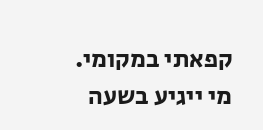קפאתי במקומי. מי ייגיע בשעה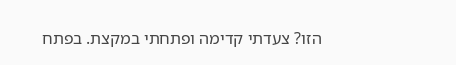הזו? צעדתי קדימה ופתחתי במקצת. בפתח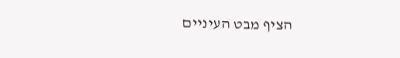הציף מבט העיניים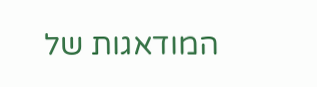המודאגות של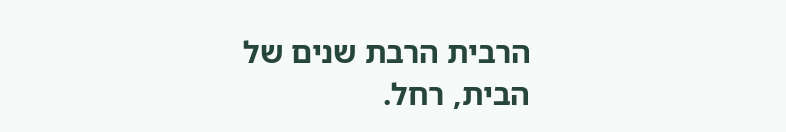הרבית הרבת שנים של הבית, רחל.